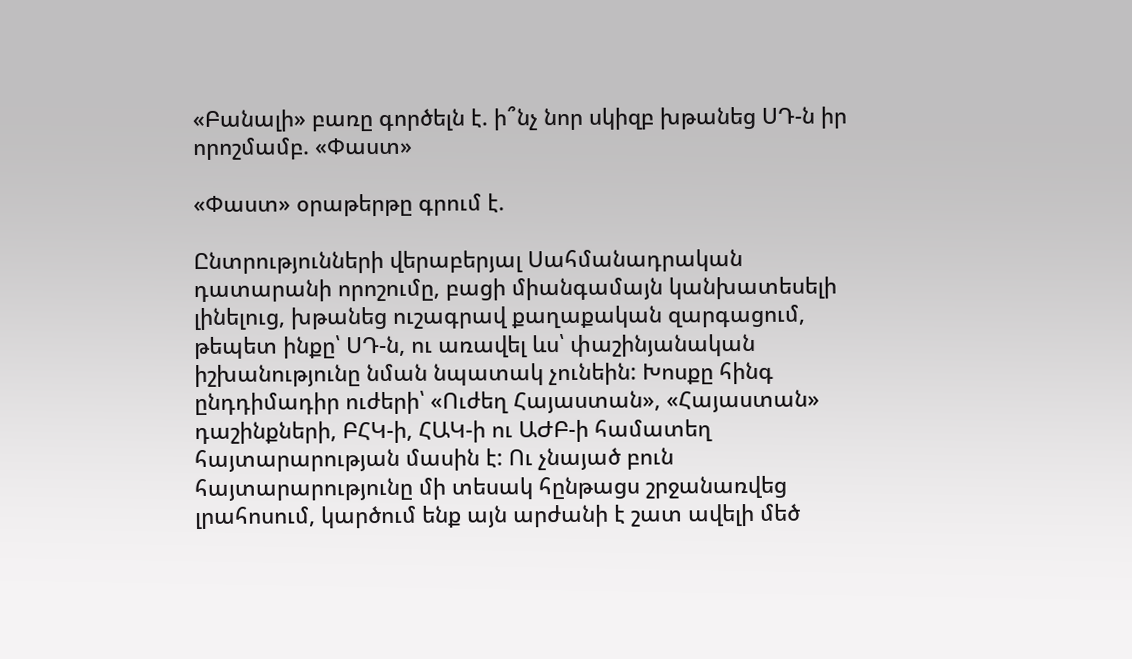«Բանալի» բառը գործելն է. ի՞նչ նոր սկիզբ խթանեց ՍԴ-ն իր որոշմամբ. «Փաստ»

«Փաստ» օրաթերթը գրում է.

Ընտրությունների վերաբերյալ Սահմանադրական դատարանի որոշումը, բացի միանգամայն կանխատեսելի լինելուց, խթանեց ուշագրավ քաղաքական զարգացում, թեպետ ինքը՝ ՍԴ-ն, ու առավել ևս՝ փաշինյանական իշխանությունը նման նպատակ չունեին: Խոսքը հինգ ընդդիմադիր ուժերի՝ «Ուժեղ Հայաստան», «Հայաստան» դաշինքների, ԲՀԿ-ի, ՀԱԿ-ի ու ԱԺԲ-ի համատեղ հայտարարության մասին է: Ու չնայած բուն հայտարարությունը մի տեսակ հընթացս շրջանառվեց լրահոսում, կարծում ենք այն արժանի է շատ ավելի մեծ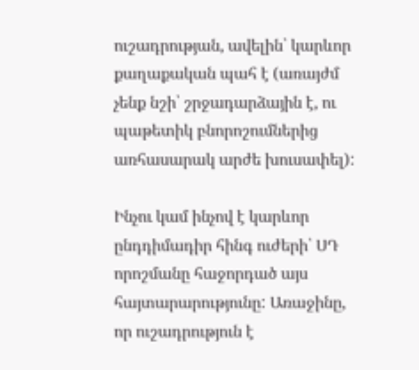ուշադրության, ավելին՝ կարևոր քաղաքական պահ է (առայժմ չենք նշի՝ շրջադարձային է, ու պաթետիկ բնորոշումներից առհասարակ արժե խուսափել):

Ինչու կամ ինչով է կարևոր ընդդիմադիր հինգ ուժերի՝ ՍԴ որոշմանը հաջորդած այս հայտարարությունը: Առաջինը, որ ուշադրություն է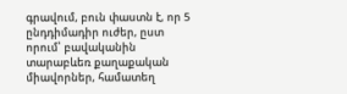գրավում, բուն փաստն է, որ 5 ընդդիմադիր ուժեր, ըստ որում՝ բավականին տարաբևեռ քաղաքական միավորներ, համատեղ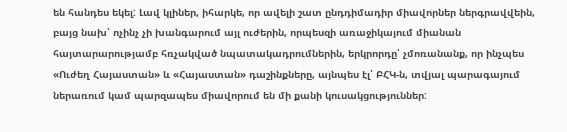են հանդես եկել: Լավ կլիներ, իհարկե, որ ավելի շատ ընդդիմադիր միավորներ ներգրավվեին, բայց նախ՝ ոչինչ չի խանգարում այլ ուժերին, որպեսզի առաջիկայում միանան հայտարարությամբ հռչակված նպատակադրումներին, երկրորդը՝ չմոռանանք, որ ինչպես «Ուժեղ Հայաստան» և «Հայաստան» դաշինքները, այնպես էլ՝ ԲՀԿ-ն, տվյալ պարագայում ներառում կամ պարզապես միավորում են մի քանի կուսակցություններ: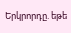Երկրորդը. եթե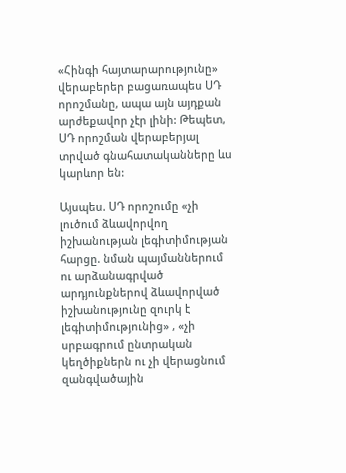«Հինգի հայտարարությունը» վերաբերեր բացառապես ՍԴ որոշմանը, ապա այն այդքան արժեքավոր չէր լինի: Թեպետ, ՍԴ որոշման վերաբերյալ տրված գնահատականները ևս կարևոր են:

Այսպես. ՍԴ որոշումը «չի լուծում ձևավորվող իշխանության լեգիտիմության հարցը. նման պայմաններում ու արձանագրված արդյունքներով ձևավորված իշխանությունը զուրկ է լեգիտիմությունից» , «չի սրբագրում ընտրական կեղծիքներն ու չի վերացնում զանգվածային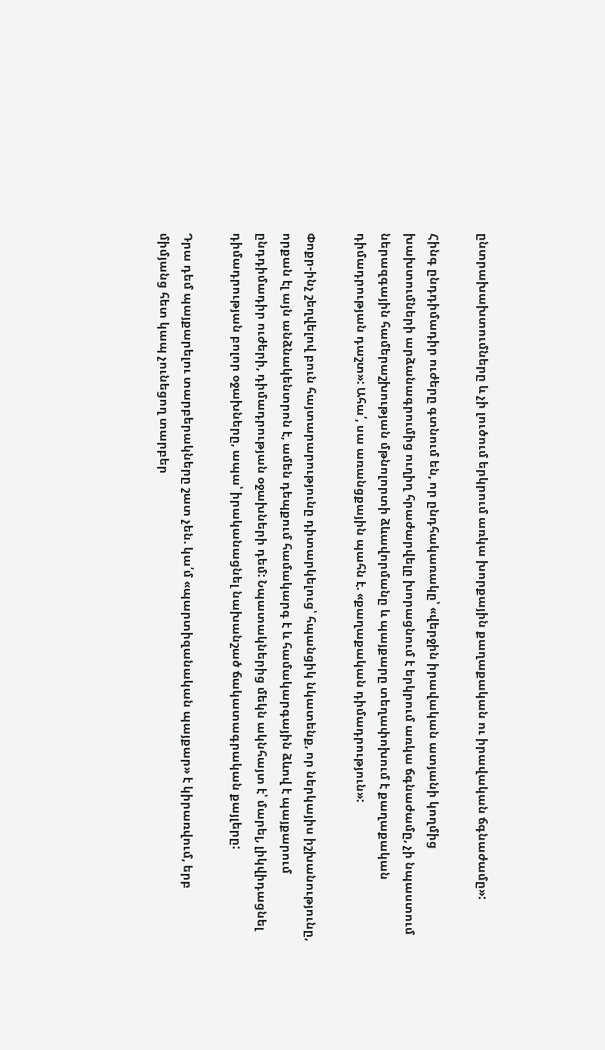ընտրախախտումները և չի լուծում երկրում առկա խորքային քաղաքական ու իրավական ճգնաժամը»:

Հինգ ընդդիմադիր ուժերը գտնում են, որ ընդհակառակը՝ «վերջին իրավական ատյանի կողմից խախտումների արձանագրումից ուղիղ հրաժարվելը խորացնում է երկրում առկա ճգնաժամը, չի նպաստում ներազգային համերաշխության մթնոլորտի ձևավորմանը և պայքարը տեղափոխում է քաղաքական դիմադրության դաշտ»: Ահա՛, սա առանցքային պահն է. «քաղաքական դիմադրություն»:

Փոքր-ինչ շեղվելով բուն հայտարարությունը դիտարկելուց՝ հպանցիկ նկատենք, որ ներկայիս իշխանությունը, որքան էլ այն անձնակենտրոն է, ամեն դեպքում համակարգ է և համակարգային ձևով է պայքարում ընդդիմադիր ուժերի, դիմադրության օջախների դեմ: Նպատակներից մեկն ակնհայտ է՝ մարել, լիկվիդացնել դիմադրության բոլոր օջախները, ապա՝ իրականացնել նախանշած ճակատագրական քայլերը:

Դրա դեմ պայքարելու տարբերակները շատ չեն. կա՛մ «պարտիզանական պայքար» է կիրառվում, երբ միմյանց հետ կապ չունեցող տարբեր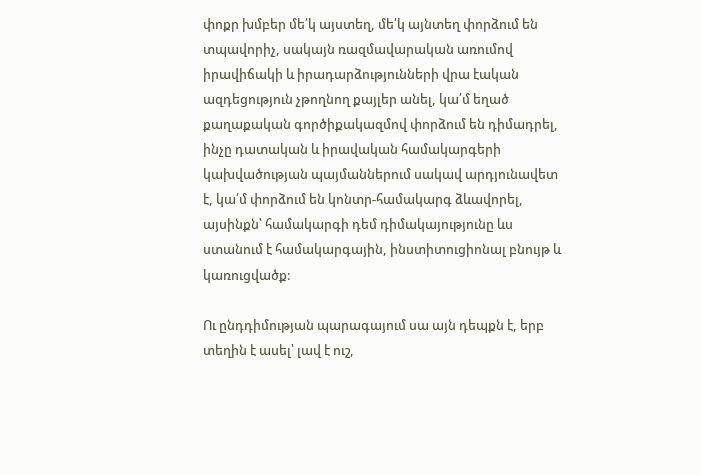փոքր խմբեր մե՛կ այստեղ, մե՛կ այնտեղ փորձում են տպավորիչ, սակայն ռազմավարական առումով իրավիճակի և իրադարձությունների վրա էական ազդեցություն չթողնող քայլեր անել, կա՛մ եղած քաղաքական գործիքակազմով փորձում են դիմադրել, ինչը դատական և իրավական համակարգերի կախվածության պայմաններում սակավ արդյունավետ է, կա՛մ փորձում են կոնտր-համակարգ ձևավորել, այսինքն՝ համակարգի դեմ դիմակայությունը ևս ստանում է համակարգային, ինստիտուցիոնալ բնույթ և կառուցվածք:

Ու ընդդիմության պարագայում սա այն դեպքն է, երբ տեղին է ասել՝ լավ է ուշ,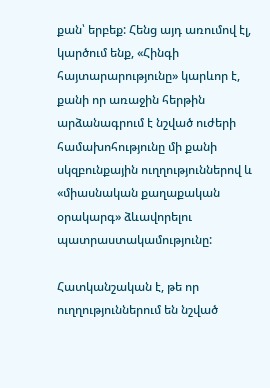քան՝ երբեք: Հենց այդ առումով էլ, կարծում ենք, «Հինգի հայտարարությունը» կարևոր է, քանի որ առաջին հերթին արձանագրում է նշված ուժերի համախոհությունը մի քանի սկզբունքային ուղղություններով և «միասնական քաղաքական օրակարգ» ձևավորելու պատրաստակամությունը:

Հատկանշական է, թե որ ուղղություններում են նշված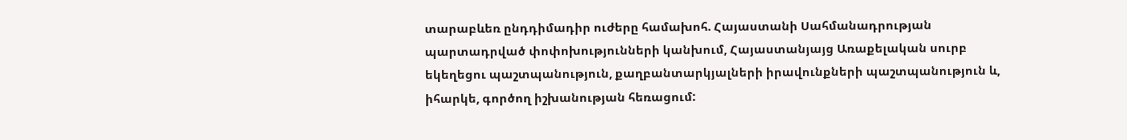տարաբևեռ ընդդիմադիր ուժերը համախոհ. Հայաստանի Սահմանադրության պարտադրված փոփոխությունների կանխում, Հայաստանյայց Առաքելական սուրբ եկեղեցու պաշտպանություն, քաղբանտարկյալների իրավունքների պաշտպանություն և, իհարկե, գործող իշխանության հեռացում: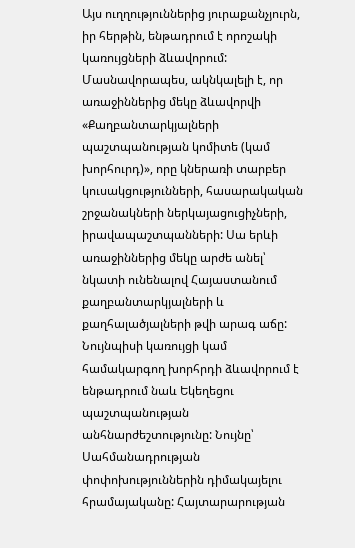Այս ուղղություններից յուրաքանչյուրն, իր հերթին, ենթադրում է որոշակի կառույցների ձևավորում: Մասնավորապես, ակնկալելի է, որ առաջիններից մեկը ձևավորվի «Քաղբանտարկյալների պաշտպանության կոմիտե (կամ խորհուրդ)», որը կներառի տարբեր կուսակցությունների, հասարակական շրջանակների ներկայացուցիչների, իրավապաշտպանների: Սա երևի առաջիններից մեկը արժե անել՝ նկատի ունենալով Հայաստանում քաղբանտարկյալների և քաղհալածյալների թվի արագ աճը: Նույնպիսի կառույցի կամ համակարգող խորհրդի ձևավորում է ենթադրում նաև Եկեղեցու պաշտպանության անհնարժեշտությունը: Նույնը՝ Սահմանադրության փոփոխություններին դիմակայելու հրամայականը: Հայտարարության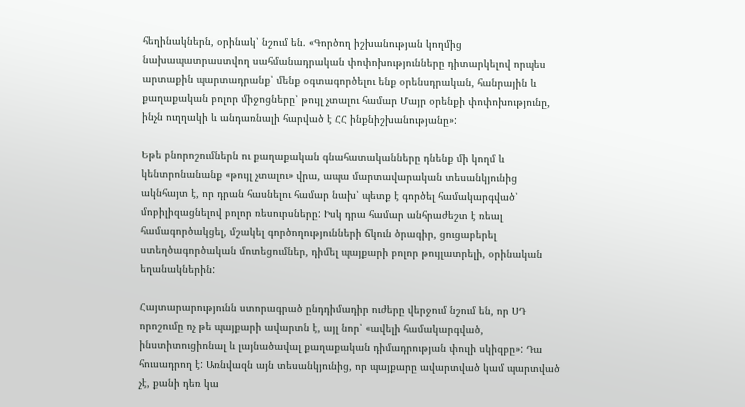հեղինակներն, օրինակ՝ նշում են. «Գործող իշխանության կողմից նախապատրաստվող սահմանադրական փոփոխությունները դիտարկելով որպես արտաքին պարտադրանք՝ մենք օգտագործելու ենք օրենսդրական, հանրային և քաղաքական բոլոր միջոցները՝ թույլ չտալու համար Մայր օրենքի փոփոխությունը, ինչն ուղղակի և անդառնալի հարված է ՀՀ ինքնիշխանությանը»:

Եթե բնորոշումներն ու քաղաքական գնահատականները դնենք մի կողմ և կենտրոնանանք «թույլ չտալու» վրա, ապա մարտավարական տեսանկյունից ակնհայտ է, որ դրան հասնելու համար նախ՝ պետք է գործել համակարգված՝ մոբիլիզացնելով բոլոր ռեսուրսները: Իսկ դրա համար անհրաժեշտ է ռեալ համագործակցել, մշակել գործողությունների ճկուն ծրագիր, ցուցաբերել ստեղծագործական մոտեցումներ, դիմել պայքարի բոլոր թույլատրելի, օրինական եղանակներին:

Հայտարարությունն ստորագրած ընդդիմադիր ուժերը վերջում նշում են, որ ՍԴ որոշումը ոչ թե պայքարի ավարտն է, այլ նոր՝ «ավելի համակարգված, ինստիտուցիոնալ և լայնածավալ քաղաքական դիմադրության փուլի սկիզբը»: Դա հուսադրող է: Առնվազն այն տեսանկյունից, որ պայքարը ավարտված կամ պարտված չէ, քանի դեռ կա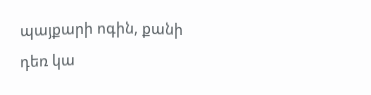պայքարի ոգին, քանի դեռ կա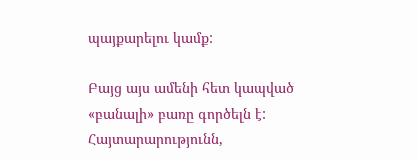պայքարելու կամք:

Բայց այս ամենի հետ կապված «բանալի» բառը գործելն է: Հայտարարությունն,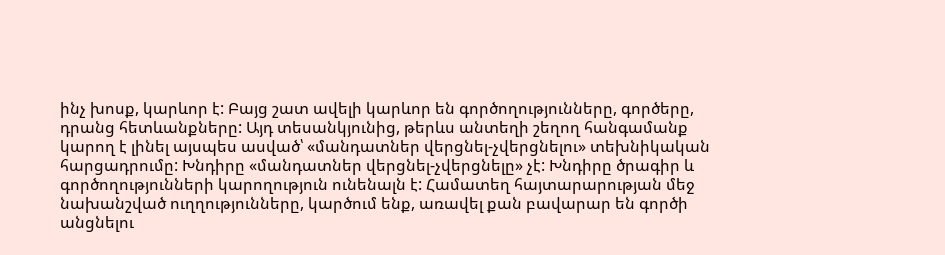ինչ խոսք, կարևոր է: Բայց շատ ավելի կարևոր են գործողությունները, գործերը, դրանց հետևանքները: Այդ տեսանկյունից, թերևս անտեղի շեղող հանգամանք կարող է լինել այսպես ասված՝ «մանդատներ վերցնել-չվերցնելու» տեխնիկական հարցադրումը: Խնդիրը «մանդատներ վերցնել-չվերցնելը» չէ: Խնդիրը ծրագիր և գործողությունների կարողություն ունենալն է: Համատեղ հայտարարության մեջ նախանշված ուղղությունները, կարծում ենք, առավել քան բավարար են գործի անցնելու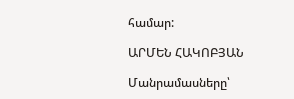համար:

ԱՐՄԵՆ ՀԱԿՈԲՅԱՆ

Մանրամասները՝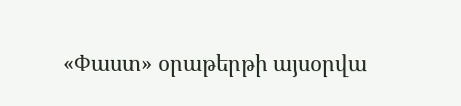«Փաստ» օրաթերթի այսօրվա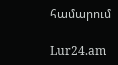համարում

Lur24.am